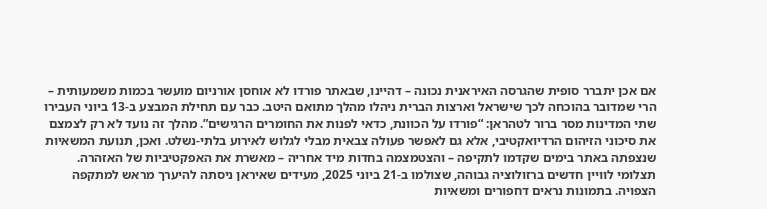אם אכן יתברר סופית שהגרסה האיראנית נכונה – דהיינו, שבאתר פורדו לא אוחסן אורניום מועשר בכמות משמעותית – הרי שמדובר בהוכחה לכך שישראל וארצות הברית ניהלו מהלך מתואם היטב. כבר עם תחילת המבצע ב-13 ביוני העבירו שתי המדינות מסר ברור לטהראן: “פורדו על הכוונת, כדאי לפנות את החומרים הרגישים”. מהלך זה נועד לא רק לצמצם את סיכוני הזיהום הרדיואקטיבי, אלא גם לאפשר פעולה צבאית מבלי לגלוש לאירוע בלתי-נשלט. ואכן, תנועת המשאיות שנצפתה באתר בימים שקדמו לתקיפה – והצטמצמה בחדות מיד אחריה – מאשרת את האפקטיביות של האזהרה.
תצלומי לוויין חדשים ברזולוציה גבוהה, שצולמו ב-21 ביוני 2025, מעידים שאיראן ניסתה להיערך מראש למתקפה הצפויה. בתמונות נראים דחפורים ומשאיות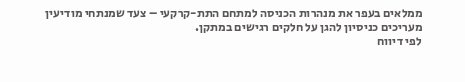ממלאים בעפר את מנהרות הכניסה למתחם התת-קרקעי – צעד שמנתחי מודיעין מעריכים כניסיון להגן על חלקים רגישים במתקן.
לפי דיווח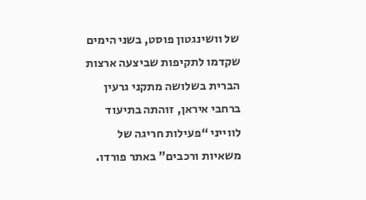של וושינגטון פוסט, בשני הימים שקדמו לתקיפות שביצעה ארצות הברית בשלושה מתקני גרעין ברחבי איראן, זוהתה בתיעוד לווייני “פעילות חריגה של משאיות ורכבים” באתר פורדו.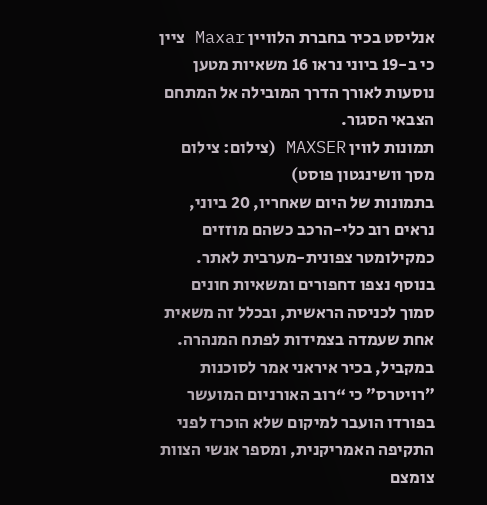אנליסט בכיר בחברת הלוויין Maxar ציין כי ב-19 ביוני נראו 16 משאיות מטען נוסעות לאורך הדרך המובילה אל המתחם הצבאי הסגור.
תמונות לווין MAXSER (צילום: צילום מסך וושינגטון פוסט)
בתמונות של היום שאחריו, 20 ביוני, נראים רוב כלי-הרכב כשהם מוזזים כמקילומטר צפונית-מערבית לאתר. בנוסף נצפו דחפורים ומשאיות חונים סמוך לכניסה הראשית, ובכלל זה משאית אחת שעמדה בצמידות לפתח המנהרה. במקביל, בכיר איראני אמר לסוכנות ״רויטרס״ כי “רוב האורניום המועשר בפורדו הועבר למיקום שלא הוכרז לפני התקיפה האמריקנית, ומספר אנשי הצוות צומצם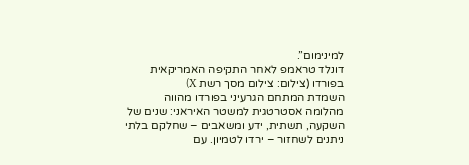למינימום”.
דונלד טראמפ לאחר התקיפה האמריקאית בפורדו (צילום: צילום מסך רשת X)
השמדת המתחם הגרעיני בפורדו מהווה מהלומה אסטרטגית למשטר האיראני: שנים של השקעה, תשתית, ידע ומשאבים – שחלקם בלתי ניתנים לשחזור – ירדו לטמיון. עם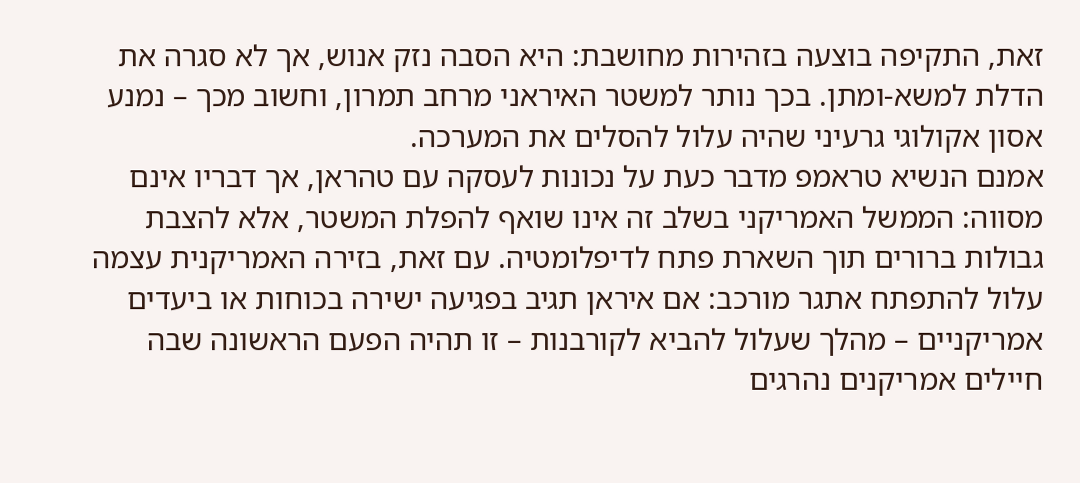זאת, התקיפה בוצעה בזהירות מחושבת: היא הסבה נזק אנוש, אך לא סגרה את הדלת למשא-ומתן. בכך נותר למשטר האיראני מרחב תמרון, וחשוב מכך – נמנע אסון אקולוגי גרעיני שהיה עלול להסלים את המערכה.
אמנם הנשיא טראמפ מדבר כעת על נכונות לעסקה עם טהראן, אך דבריו אינם מסווה: הממשל האמריקני בשלב זה אינו שואף להפלת המשטר, אלא להצבת גבולות ברורים תוך השארת פתח לדיפלומטיה. עם זאת, בזירה האמריקנית עצמה עלול להתפתח אתגר מורכב: אם איראן תגיב בפגיעה ישירה בכוחות או ביעדים אמריקניים – מהלך שעלול להביא לקורבנות – זו תהיה הפעם הראשונה שבה חיילים אמריקנים נהרגים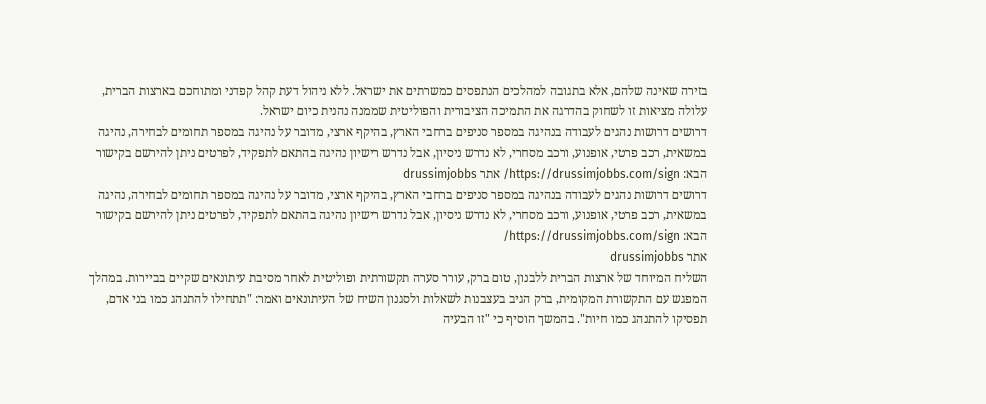בזירה שאינה שלהם, אלא בתגובה למהלכים הנתפסים כמשרתים את ישראל. ללא ניהול דעת קהל קפדני ומתוחכם בארצות הברית, עלולה מציאות זו לשחוק בהדרגה את התמיכה הציבורית והפוליטית שממנה נהנית כיום ישראל.
דרושים דרושות נהגים לעבודה בנהיגה במספר סניפים ברחבי הארץ, בהיקף ארצי, מדובר על נהיגה במספר תחומים לבחירה, נהיגה במשאית, רכב פרטי, אופנוע, ורכב מסחרי, לא נדרש ניסיון, אבל נדרש רישיון נהיגה בהתאם לתפקיד, לפרטים ניתן להירשם בקישור הבא: https://drussimjobbs.com/sign/ אתר drussimjobbs
דרושים דרושות נהגים לעבודה בנהיגה במספר סניפים ברחבי הארץ, בהיקף ארצי, מדובר על נהיגה במספר תחומים לבחירה, נהיגה במשאית, רכב פרטי, אופנוע, ורכב מסחרי, לא נדרש ניסיון, אבל נדרש רישיון נהיגה בהתאם לתפקיד, לפרטים ניתן להירשם בקישור הבא: https://drussimjobbs.com/sign/
אתר drussimjobbs
השליח המיוחד של ארצות הברית ללבנון, טום ברק, עורר סערה תקשורתית ופוליטית לאחר מסיבת עיתונאים שקיים בביירות. במהלך המפגש עם התקשורת המקומית, ברק הגיב בעצבנות לשאלות ולסגנון השיח של העיתונאים ואמר: "תתחילו להתנהג כמו בני אדם, תפסיקו להתנהג כמו חיות". בהמשך הוסיף כי "זו הבעיה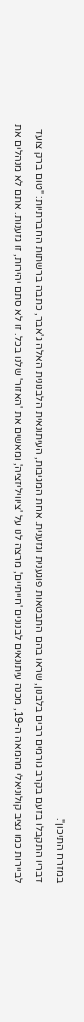במזרח התיכון".
דבריו התקבלו בזעם בקרב גורמים רבים בלבנון, שראו בהם התבטאות פוגענית וגזענית. אחת המגיבות, העיתונאית הלבנונית האלה ג'אבר, כתבה ברשתות החברתיות: "טום ברק צועד לביירות כמו נציב קולוניאלי מהמאה ה-19, מכנה עיתונאים לבנונים 'חייתיים', מרצה לנו על 'ציוויליזציה', ומאשים את 'האזור' שלנו בכל. זו לא סתם יהירות, זו גזענות. אתם לא מנהלים את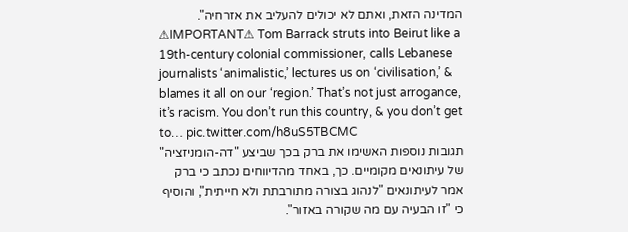המדינה הזאת, ואתם לא יכולים להעליב את אזרחיה".
⚠IMPORTANT⚠ Tom Barrack struts into Beirut like a 19th-century colonial commissioner, calls Lebanese journalists ‘animalistic,’ lectures us on ‘civilisation,’ & blames it all on our ‘region.’ That’s not just arrogance, it’s racism. You don’t run this country, & you don’t get to… pic.twitter.com/h8uS5TBCMC
תגובות נוספות האשימו את ברק בכך שביצע "דה-הומניזציה" של עיתונאים מקומיים. כך, באחד מהדיווחים נכתב כי ברק אמר לעיתונאים "לנהוג בצורה מתורבתת ולא חייתית", והוסיף כי "זו הבעיה עם מה שקורה באזור".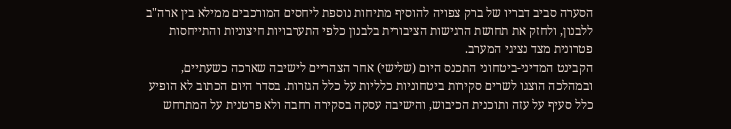הסערה סביב דבריו של ברק צפויה להוסיף מתיחות נוספת ליחסים המורכבים ממילא בין ארה"ב ללבנון, ולחזק את תחושת הרגישות הציבורית בלבנון כלפי התערבויות חיצוניות והתייחסות פטרונית מצד נציגי המערב.
הקבינט המדיני-ביטחוני התכנס היום (שלישי) אחר הצהריים לישיבה שארכה כשעתיים, ובמהלכה הוצגו לשרים סקירות ביטחוניות כלליות על כלל הגזרות. בסדר היום הכתוב לא הופיע כלל סעיף על עזה ותוכנית הכיבוש, והישיבה עסקה בסקירה רחבה ולא פרטנית על המתרחש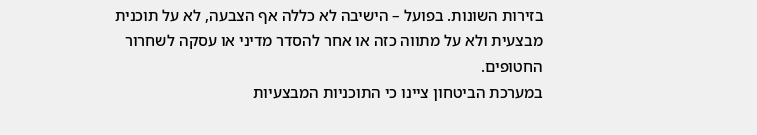בזירות השונות. בפועל – הישיבה לא כללה אף הצבעה, לא על תוכנית מבצעית ולא על מתווה כזה או אחר להסדר מדיני או עסקה לשחרור החטופים.
במערכת הביטחון ציינו כי התוכניות המבצעיות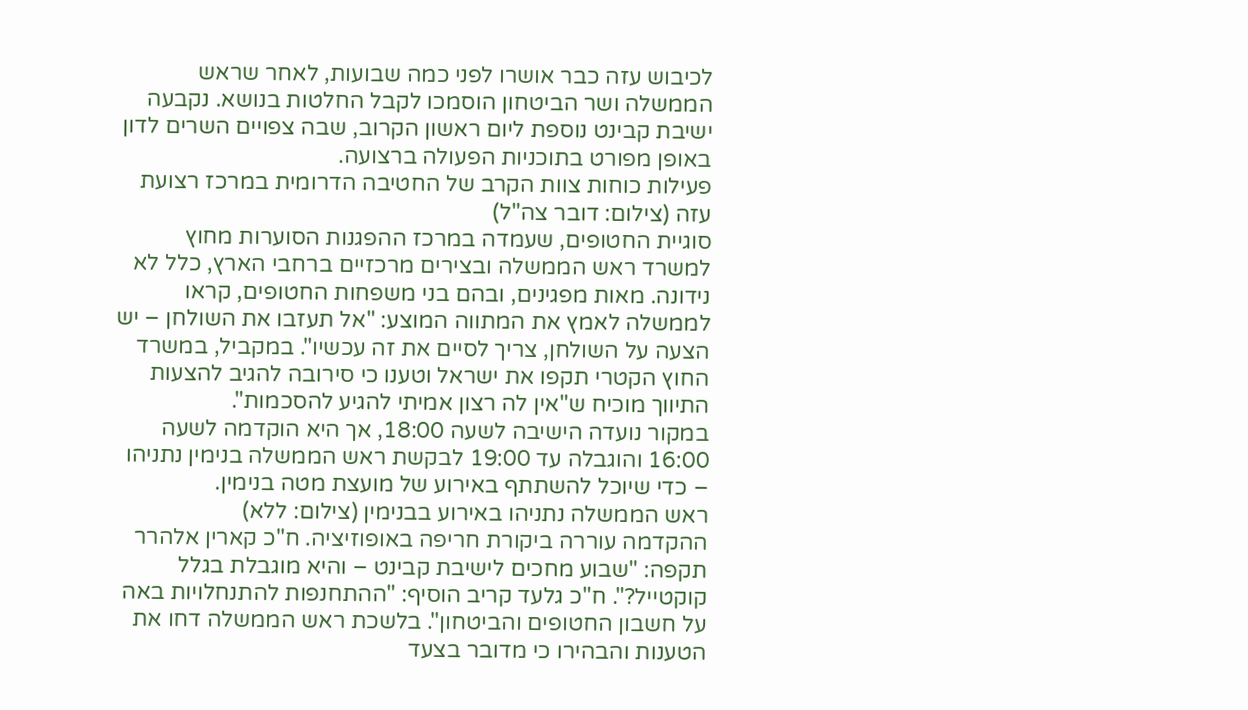לכיבוש עזה כבר אושרו לפני כמה שבועות, לאחר שראש הממשלה ושר הביטחון הוסמכו לקבל החלטות בנושא. נקבעה ישיבת קבינט נוספת ליום ראשון הקרוב, שבה צפויים השרים לדון באופן מפורט בתוכניות הפעולה ברצועה.
פעילות כוחות צוות הקרב של החטיבה הדרומית במרכז רצועת עזה (צילום: דובר צה"ל)
סוגיית החטופים, שעמדה במרכז ההפגנות הסוערות מחוץ למשרד ראש הממשלה ובצירים מרכזיים ברחבי הארץ, כלל לא נידונה. מאות מפגינים, ובהם בני משפחות החטופים, קראו לממשלה לאמץ את המתווה המוצע: "אל תעזבו את השולחן – יש הצעה על השולחן, צריך לסיים את זה עכשיו". במקביל, במשרד החוץ הקטרי תקפו את ישראל וטענו כי סירובה להגיב להצעות התיווך מוכיח ש"אין לה רצון אמיתי להגיע להסכמות".
במקור נועדה הישיבה לשעה 18:00, אך היא הוקדמה לשעה 16:00 והוגבלה עד 19:00 לבקשת ראש הממשלה בנימין נתניהו – כדי שיוכל להשתתף באירוע של מועצת מטה בנימין.
ראש הממשלה נתניהו באירוע בבנימין (צילום: ללא)
ההקדמה עוררה ביקורת חריפה באופוזיציה. ח"כ קארין אלהרר תקפה: "שבוע מחכים לישיבת קבינט – והיא מוגבלת בגלל קוקטייל?". ח"כ גלעד קריב הוסיף: "ההתחנפות להתנחלויות באה על חשבון החטופים והביטחון". בלשכת ראש הממשלה דחו את הטענות והבהירו כי מדובר בצעד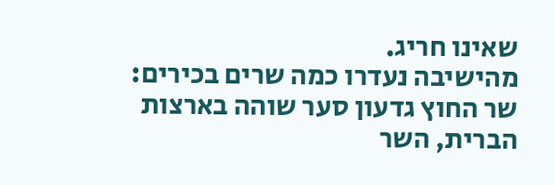שאינו חריג.
מהישיבה נעדרו כמה שרים בכירים: שר החוץ גדעון סער שוהה בארצות הברית, השר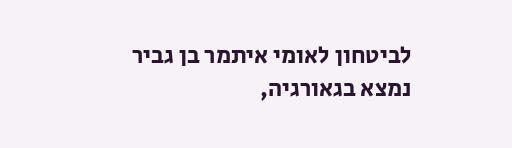לביטחון לאומי איתמר בן גביר נמצא בגאורגיה,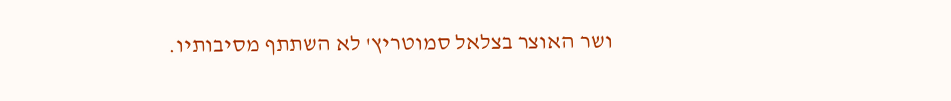ושר האוצר בצלאל סמוטריץ' לא השתתף מסיבותיו.